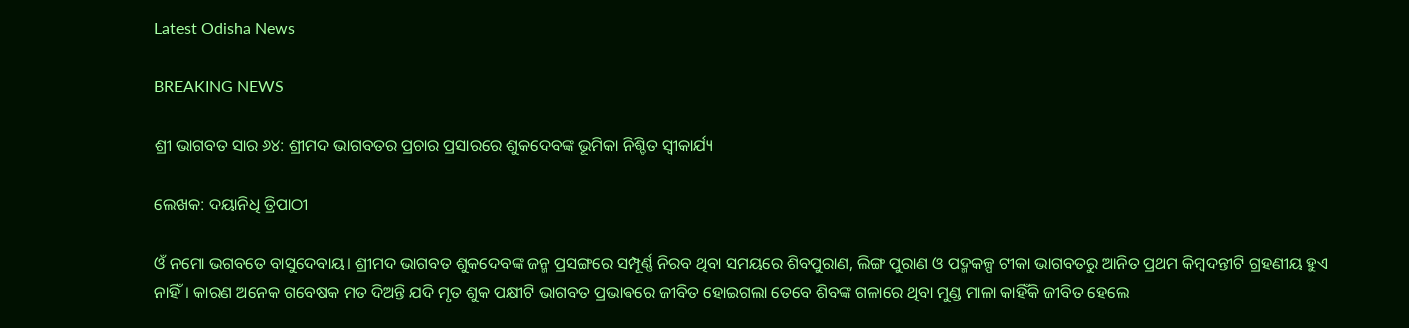Latest Odisha News

BREAKING NEWS

ଶ୍ରୀ ଭାଗବତ ସାର ୬୪: ଶ୍ରୀମଦ ଭାଗବତର ପ୍ରଚାର ପ୍ରସାରରେ ଶୁକଦେବଙ୍କ ଭୂମିକା ନିଶ୍ଚିତ ସ୍ୱୀକାର୍ଯ୍ୟ

ଲେଖକ: ଦୟାନିଧି ତ୍ରିପାଠୀ

ଓଁ ନମୋ ଭଗବତେ ବାସୁଦେବାୟ। ଶ୍ରୀମଦ ଭାଗବତ ଶୁକଦେବଙ୍କ ଜନ୍ମ ପ୍ରସଙ୍ଗରେ ସମ୍ପୂର୍ଣ୍ଣ ନିରବ ଥିବା ସମୟରେ ଶିବପୁରାଣ, ଲିଙ୍ଗ ପୁରାଣ ଓ ପଦ୍ମକଳ୍ପ ଟୀକା ଭାଗବତରୁ ଆନିତ ପ୍ରଥମ କିମ୍ବଦନ୍ତୀଟି ଗ୍ରହଣୀୟ ହୁଏ ନାହିଁ। କାରଣ ଅନେକ ଗବେଷକ ମତ ଦିଅନ୍ତି ଯଦି ମୃତ ଶୁକ ପକ୍ଷୀଟି ଭାଗବତ ପ୍ରଭାଵରେ ଜୀବିତ ହୋଇଗଲା ତେବେ ଶିବଙ୍କ ଗଳାରେ ଥିବା ମୁଣ୍ଡ ମାଳା କାହିଁକି ଜୀବିତ ହେଲେ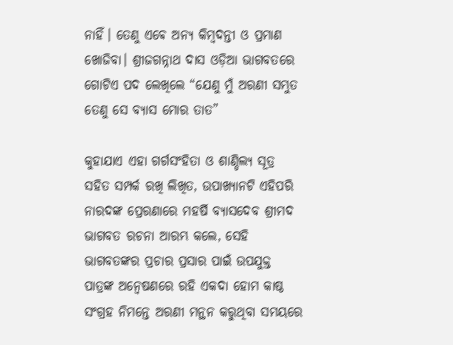ନାହିଁ। ତେଣୁ ଏଵେ ଅନ୍ୟ କିମ୍ବଦନ୍ତୀ ଓ ପ୍ରମାଣ ଖୋଜିବା। ଶ୍ରୀଜଗନ୍ନାଥ ଦାସ ଓଡ଼ିଆ ଭାଗବତରେ ଗୋଟିଏ ପଦ ଲେଖିଲେ “ଯେଣୁ ମୁଁ ଅରଣୀ ସମ୍ଭୁତ
ତେଣୁ ସେ ବ୍ୟାସ ମୋର ତାତ”

କୁହାଯାଏ ଏହା ଗର୍ଗସଂହିତା ଓ ଶାଣ୍ଡିଲ୍ୟ ସୂତ୍ର ସହିତ ସମ୍ପର୍କ ରଖି ଲିଖିତ, ଉପାଖ୍ୟାନଟି ଏହିପରି ନାରଦଙ୍କ ପ୍ରେରଣାରେ ମହର୍ଷି ବ୍ୟାସଦେବ ଶ୍ରୀମଦ ଭାଗବତ ରଚନା ଆରମ୍ଭ କଲେ, ସେହି ଭାଗବତଙ୍କର ପ୍ରଚାର ପ୍ରସାର ପାଇଁ ଉପଯୁକ୍ତ ପାତ୍ରଙ୍କ ଅନ୍ୱେଷଣରେ ରହି ଏକଦା ହୋମ କାଷ୍ଠ ସଂଗ୍ରହ ନିମନ୍ତେ ଅରଣୀ ମନ୍ଥନ କରୁଥିବା ସମୟରେ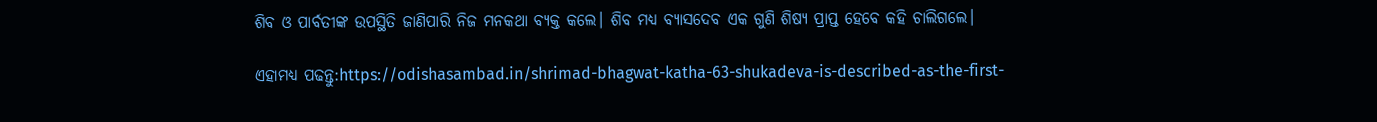ଶିବ ଓ ପାର୍ବତୀଙ୍କ ଉପସ୍ଥିତି ଜାଣିପାରି ନିଜ ମନକଥା ବ୍ୟକ୍ତ କଲେ। ଶିବ ମଧ୍ୟ ବ୍ୟାସଦେବ ଏକ ଗୁଣି ଶିଷ୍ୟ ପ୍ରାପ୍ତ ହେବେ କହି ଚାଲିଗଲେ।

ଏହାମଧ୍ୟ ପଢନ୍ତୁ:https://odishasambad.in/shrimad-bhagwat-katha-63-shukadeva-is-described-as-the-first-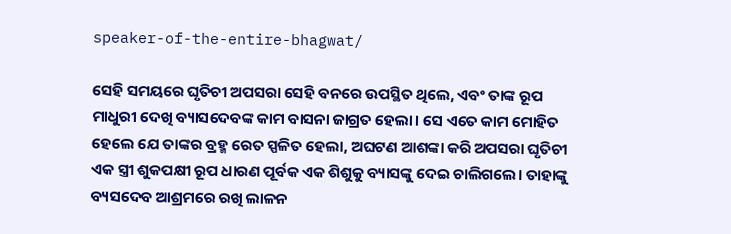speaker-of-the-entire-bhagwat/

ସେହି ସମୟରେ ଘୃତିଚୀ ଅପସରା ସେହି ବନରେ ଉପସ୍ଥିତ ଥିଲେ, ଏବଂ ତାଙ୍କ ରୂପ ମାଧୁରୀ ଦେଖି ବ୍ୟାସଦେବଙ୍କ କାମ ବାସନା ଜାଗ୍ରତ ହେଲା। ସେ ଏତେ କାମ ମୋହିତ ହେଲେ ଯେ ତାଙ୍କର ବ୍ରହ୍ମ ରେତ ସ୍ପଳିତ ହେଲା, ଅଘଟଣ ଆଶଙ୍କା କରି ଅପସରା ଘୃତିଚୀ ଏକ ସ୍ତ୍ରୀ ଶୁକପକ୍ଷୀ ରୂପ ଧାରଣ ପୂର୍ବକ ଏକ ଶିଶୁକୁ ବ୍ୟାସଙ୍କୁ ଦେଇ ଚାଲିଗଲେ। ତାହାଙ୍କୁ ବ୍ୟସଦେବ ଆଶ୍ରମରେ ରଖି ଲାଳନ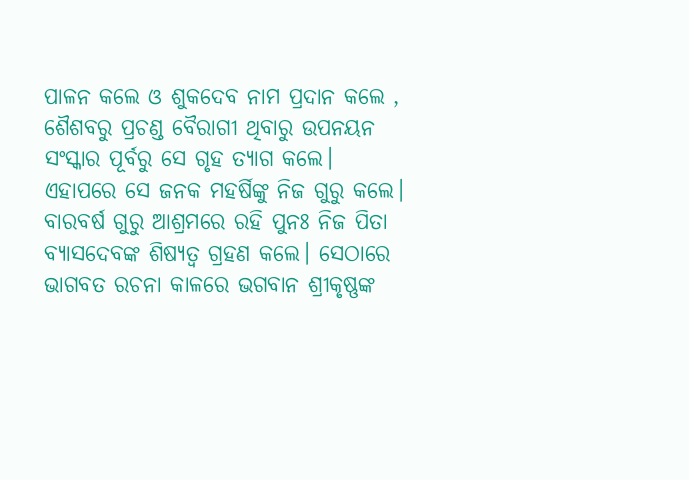ପାଳନ କଲେ ଓ ଶୁକଦେବ ନାମ ପ୍ରଦାନ କଲେ , ଶୈଶବରୁ ପ୍ରଚଣ୍ଡ ବୈରାଗୀ ଥିବାରୁ ଉପନୟନ ସଂସ୍କାର ପୂର୍ବରୁ ସେ ଗୃହ ତ୍ୟାଗ କଲେ। ଏହାପରେ ସେ ଜନକ ମହର୍ଷିଙ୍କୁ ନିଜ ଗୁରୁ କଲେ। ବାରବର୍ଷ ଗୁରୁ ଆଶ୍ରମରେ ରହି ପୁନଃ ନିଜ ପିତା ବ୍ୟାସଦେବଙ୍କ ଶିଷ୍ୟତ୍ୱ ଗ୍ରହଣ କଲେ। ସେଠାରେ ଭାଗବତ ରଚନା କାଳରେ ଭଗବାନ ଶ୍ରୀକୃଷ୍ଣଙ୍କ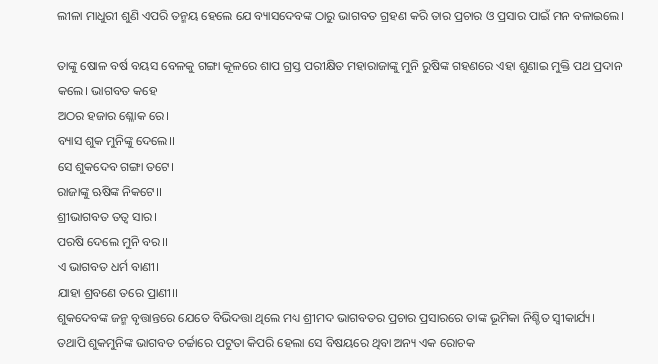ଲୀଳା ମାଧୁରୀ ଶୁଣି ଏପରି ତନ୍ମୟ ହେଲେ ଯେ ବ୍ୟାସଦେବଙ୍କ ଠାରୁ ଭାଗବତ ଗ୍ରହଣ କରି ତାର ପ୍ରଚାର ଓ ପ୍ରସାର ପାଇଁ ମନ ବଳାଇଲେ।

ତାଙ୍କୁ ଷୋଳ ବର୍ଷ ବୟସ ବେଳକୁ ଗଙ୍ଗା କୂଳରେ ଶାପ ଗ୍ରସ୍ତ ପରୀକ୍ଷିତ ମହାରାଜାଙ୍କୁ ମୁନି ରୁଷିଙ୍କ ଗହଣରେ ଏହା ଶୁଣାଇ ମୁକ୍ତି ପଥ ପ୍ରଦାନ କଲେ। ଭାଗବତ କହେ
ଅଠର ହଜାର ଶ୍ଳୋକ ରେ।
ବ୍ୟାସ ଶୁକ ମୁନିଙ୍କୁ ଦେଲେ।।
ସେ ଶୁକଦେବ ଗଙ୍ଗା ତଟେ।
ରାଜାଙ୍କୁ ଋଷିଙ୍କ ନିକଟେ।।
ଶ୍ରୀଭାଗବତ ତତ୍ୱ ସାର।
ପରଷି ଦେଲେ ମୁନି ବର।।
ଏ ଭାଗବତ ଧର୍ମ ବାଣୀ।
ଯାହା ଶ୍ରବଣେ ତରେ ପ୍ରାଣୀ।।
ଶୁକଦେବଙ୍କ ଜନ୍ମ ବୃତ୍ତାନ୍ତରେ ଯେତେ ବିଭିଦତ୍ତା ଥିଲେ ମଧ୍ୟ ଶ୍ରୀମଦ ଭାଗବତର ପ୍ରଚାର ପ୍ରସାରରେ ତାଙ୍କ ଭୂମିକା ନିଶ୍ଚିତ ସ୍ୱୀକାର୍ଯ୍ୟ। ତଥାପି ଶୁକମୁନିଙ୍କ ଭାଗବତ ଚର୍ଚ୍ଚାରେ ପଟୁତା କିପରି ହେଲା ସେ ବିଷୟରେ ଥିବା ଅନ୍ୟ ଏକ ରୋଚକ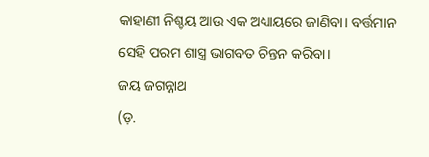କାହାଣୀ ନିଶ୍ଚୟ ଆଉ ଏକ ଅଧ୍ୟାୟରେ ଜାଣିବା। ବର୍ତ୍ତମାନ ସେହି ପରମ ଶାସ୍ତ୍ର ଭାଗବତ ଚିନ୍ତନ କରିବା।
ଜୟ ଜଗନ୍ନାଥ
(ଡ଼.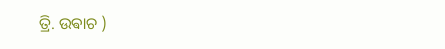ତ୍ରି. ଉଵାଚ )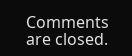Comments are closed.